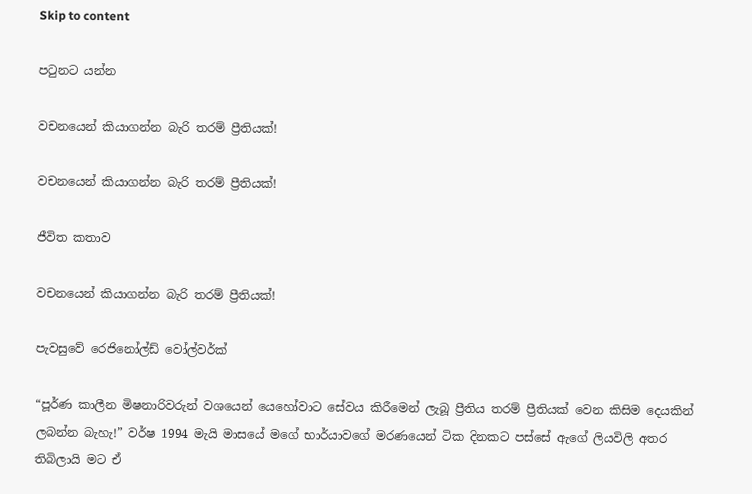Skip to content

පටුනට යන්න

වචනයෙන් කියාගන්න බැරි තරම් ප්‍රීතියක්!

වචනයෙන් කියාගන්න බැරි තරම් ප්‍රීතියක්!

ජීවිත කතාව

වචනයෙන් කියාගන්න බැරි තරම් ප්‍රීතියක්!

පැවසුවේ රෙජිනෝල්ඩ් වෝල්වර්ක්

“පූර්ණ කාලීන මිෂනාරිවරුන් වශයෙන් යෙහෝවාට සේවය කිරීමෙන් ලැබූ ප්‍රීතිය තරම් ප්‍රීතියක් වෙන කිසිම දෙයකින් ලබන්න බැහැ!” වර්ෂ 1994 මැයි මාසයේ මගේ භාර්යාවගේ මරණයෙන් ටික දිනකට පස්සේ ඇගේ ලියවිලි අතර තිබිලායි මට ඒ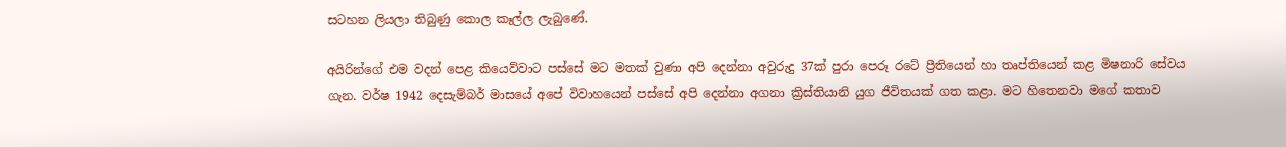සටහන ලියලා තිබුණු කොල කෑල්ල ලැබුණේ.

අයිරින්ගේ එම වදන් පෙළ කියෙව්වාට පස්සේ මට මතක් වුණා අපි දෙන්නා අවුරුදු 37ක් පුරා පෙරූ රටේ ප්‍රීතියෙන් හා තෘප්තියෙන් කළ මිෂනාරි සේවය ගැන. වර්ෂ 1942 දෙසැම්බර් මාසයේ අපේ විවාහයෙන් පස්සේ අපි දෙන්නා අගනා ක්‍රිස්තියානි යුග ජීවිතයක් ගත කළා. මට හිතෙනවා මගේ කතාව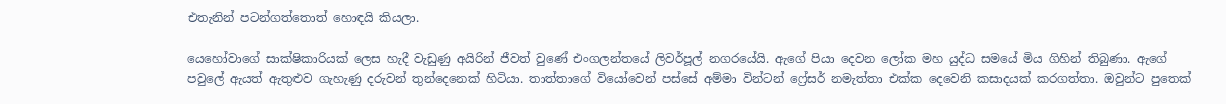එතැනින් පටන්ගත්තොත් හොඳයි කියලා.

යෙහෝවාගේ සාක්ෂිකාරියක් ලෙස හැදී වැඩුණු අයිරින් ජීවත් වුණේ එංගලන්තයේ ලිවර්පූල් නගරයේයි. ඇගේ පියා දෙවන ලෝක මහ යුද්ධ සමයේ මිය ගිහින් තිබුණා. ඇගේ පවුලේ ඇයත් ඇතුළුව ගැහැණු දරුවන් තුන්දෙනෙක් හිටියා. තාත්තාගේ වියෝවෙන් පස්සේ අම්මා වින්ටන් ෆ්‍රේසර් නමැත්තා එක්ක දෙවෙනි කසාදයක් කරගත්තා. ඔවුන්ට පුතෙක්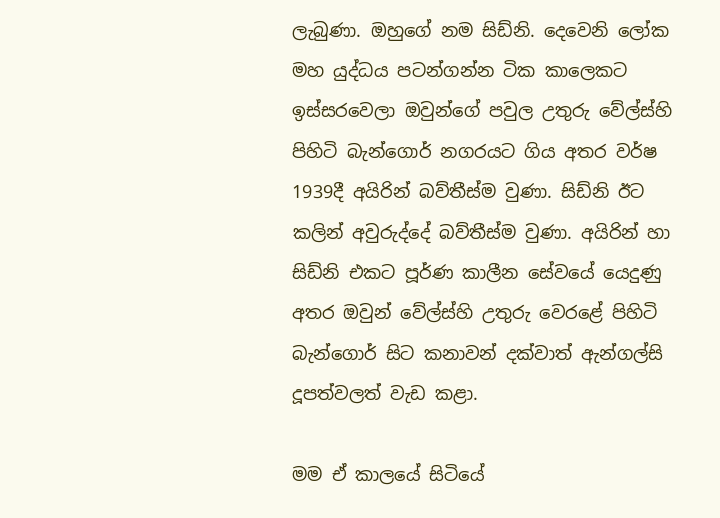ලැබුණා. ඔහුගේ නම සිඩ්නි. දෙවෙනි ලෝක මහ යුද්ධය පටන්ගන්න ටික කාලෙකට ඉස්සරවෙලා ඔවුන්ගේ පවුල උතුරු වේල්ස්හි පිහිටි බැන්ගොර් නගරයට ගිය අතර වර්ෂ 1939දී අයිරින් බව්තීස්ම වුණා. සිඩ්නි ඊට කලින් අවුරුද්දේ බව්තීස්ම වුණා. අයිරින් හා සිඩ්නි එකට පූර්ණ කාලීන සේවයේ යෙදුණු අතර ඔවුන් වේල්ස්හි උතුරු වෙරළේ පිහිටි බැන්ගොර් සිට කනාවන් දක්වාත් ඇන්ගල්සි දූපත්වලත් වැඩ කළා.

මම ඒ කාලයේ සිටියේ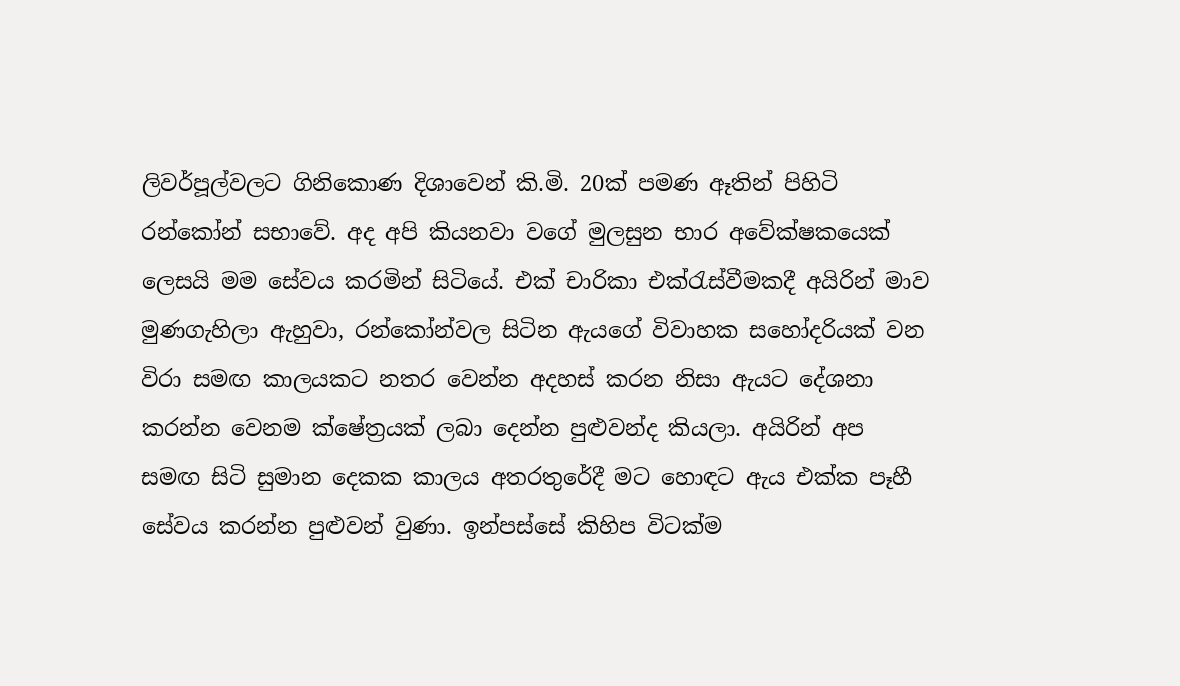ලිවර්පූල්වලට ගිනිකොණ දිශාවෙන් කි.මි. 20ක් පමණ ඈතින් පිහිටි රන්කෝන් සභාවේ. අද අපි කියනවා වගේ මුලසුන භාර අවේක්ෂකයෙක් ලෙසයි මම සේවය කරමින් සිටියේ. එක් චාරිකා එක්රැස්වීමකදී අයිරින් මාව මුණගැහිලා ඇහුවා, රන්කෝන්වල සිටින ඇයගේ විවාහක සහෝදරියක් වන විරා සමඟ කාලයකට නතර වෙන්න අදහස් කරන නිසා ඇයට දේශනා කරන්න වෙනම ක්ෂේත්‍රයක් ලබා දෙන්න පුළුවන්ද කියලා. අයිරින් අප සමඟ සිටි සුමාන දෙකක කාලය අතරතුරේදී මට හොඳට ඇය එක්ක පෑහී සේවය කරන්න පුළුවන් වුණා. ඉන්පස්සේ කිහිප විටක්ම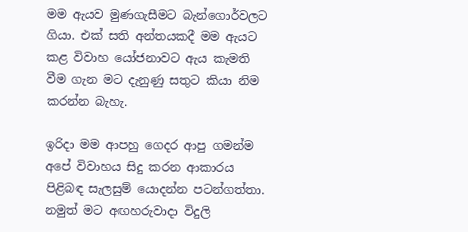මම ඇයව මුණගැසීමට බැන්ගොර්වලට ගියා. එක් සති අන්තයකදී මම ඇයට කළ විවාහ යෝජනාවට ඇය කැමති වීම ගැන මට දැනුණු සතුට කියා නිම කරන්න බැහැ.

ඉරිදා මම ආපහු ගෙදර ආපු ගමන්ම අපේ විවාහය සිදු කරන ආකාරය පිළිබඳ සැලසුම් යොදන්න පටන්ගත්තා. නමුත් මට අඟහරුවාදා විදුලි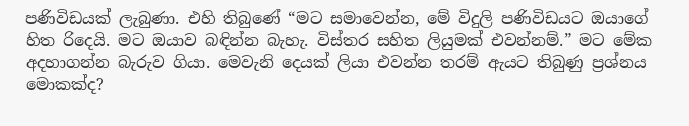පණිවිඩයක් ලැබුණා. එහි තිබුණේ “මට සමාවෙන්න, මේ විදුලි පණිවිඩයට ඔයාගේ හිත රිදෙයි. මට ඔයාව බඳින්න බැහැ. විස්තර සහිත ලියුමක් එවන්නම්.” මට මේක අදහාගන්න බැරුව ගියා. මෙවැනි දෙයක් ලියා එවන්න තරම් ඇයට තිබුණු ප්‍රශ්නය මොකක්ද?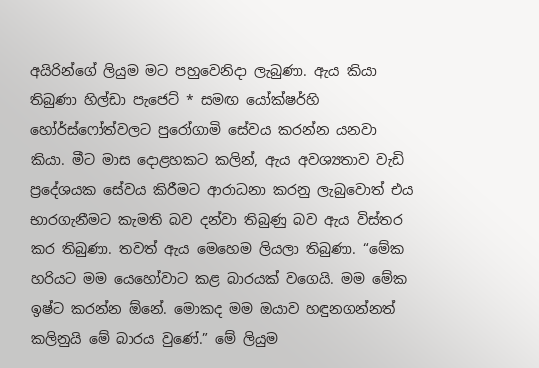අයිරින්ගේ ලියුම මට පහුවෙනිදා ලැබුණා. ඇය කියා තිබුණා හිල්ඩා පැජෙට් * සමඟ යෝක්ෂර්හි හෝර්ස්ෆෝත්වලට පුරෝගාමි සේවය කරන්න යනවා කියා. මීට මාස දොළහකට කලින්, ඇය අවශ්‍යතාව වැඩි ප්‍රදේශයක සේවය කිරීමට ආරාධනා කරනු ලැබුවොත් එය භාරගැනීමට කැමති බව දන්වා තිබුණු බව ඇය විස්තර කර තිබුණා. තවත් ඇය මෙහෙම ලියලා තිබුණා. “මේක හරියට මම යෙහෝවාට කළ බාරයක් වගෙයි. මම මේක ඉෂ්ට කරන්න ඕනේ. මොකද මම ඔයාව හඳුනගන්නත් කලිනුයි මේ බාරය වුණේ.” මේ ලියුම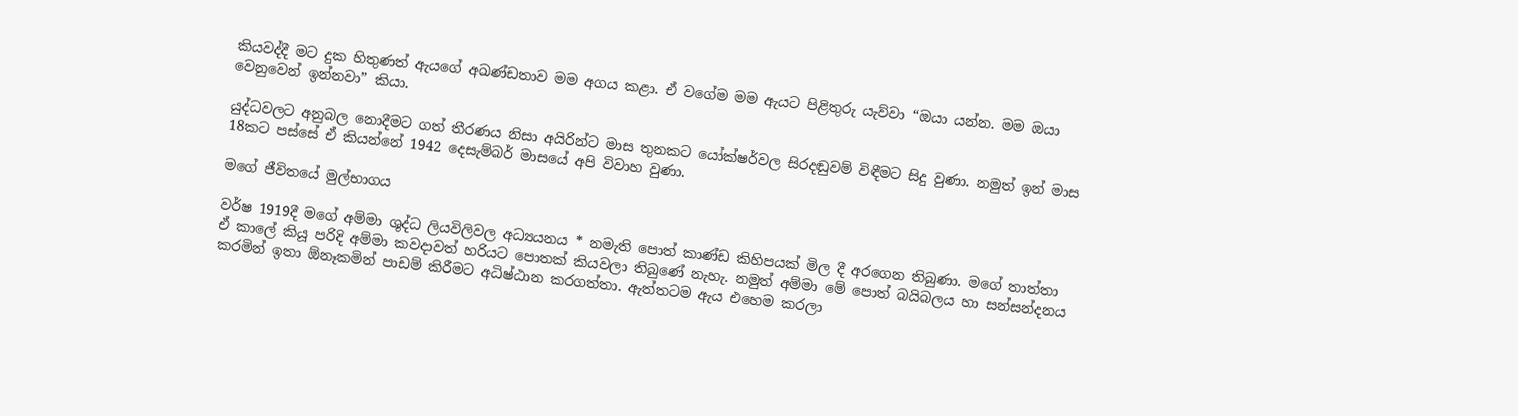කියවද්දී මට දුක හිතුණත් ඇයගේ අඛණ්ඩතාව මම අගය කළා. ඒ වගේම මම ඇයට පිළිතුරු යැව්වා “ඔයා යන්න. මම ඔයා වෙනුවෙන් ඉන්නවා” කියා.

යුද්ධවලට අනුබල නොදීමට ගත් තීරණය නිසා අයිරින්ට මාස තුනකට යෝක්ෂර්වල සිරදඬුවම් විඳීමට සිදු වුණා. නමුත් ඉන් මාස 18කට පස්සේ ඒ කියන්නේ 1942 දෙසැම්බර් මාසයේ අපි විවාහ වුණා.

මගේ ජීවිතයේ මුල්භාගය

වර්ෂ 1919දී මගේ අම්මා ශුද්ධ ලියවිලිවල අධ්‍යයනය * නමැති පොත් කාණ්ඩ කිහිපයක් මිල දී අරගෙන තිබුණා. මගේ තාත්තා ඒ කාලේ කියූ පරිදි අම්මා කවදාවත් හරියට පොතක් කියවලා තිබුණේ නැහැ. නමුත් අම්මා මේ පොත් බයිබලය හා සන්සන්දනය කරමින් ඉතා ඕනෑකමින් පාඩම් කිරීමට අධිෂ්ඨාන කරගත්තා. ඇත්තටම ඇය එහෙම කරලා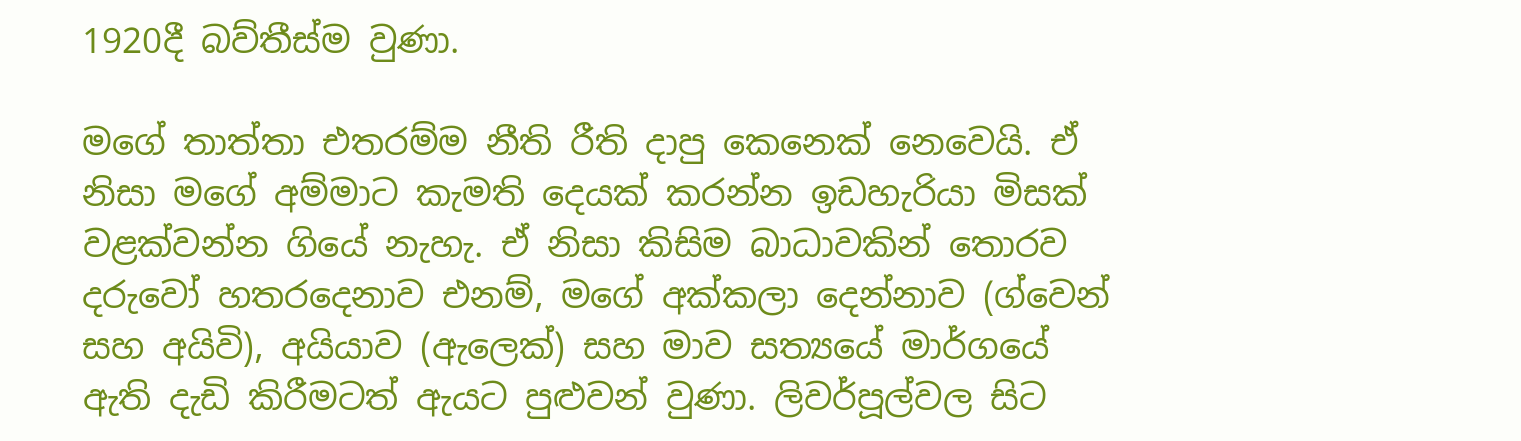1920දී බව්තීස්ම වුණා.

මගේ තාත්තා එතරම්ම නීති රීති දාපු කෙනෙක් නෙවෙයි. ඒ නිසා මගේ අම්මාට කැමති දෙයක් කරන්න ඉඩහැරියා මිසක් වළක්වන්න ගියේ නැහැ. ඒ නිසා කිසිම බාධාවකින් තොරව දරුවෝ හතරදෙනාව එනම්, මගේ අක්කලා දෙන්නාව (ග්වෙන් සහ අයිවි), අයියාව (ඇලෙක්) සහ මාව සත්‍යයේ මාර්ගයේ ඇති දැඩි කිරීමටත් ඇයට පුළුවන් වුණා. ලිවර්පූල්වල සිට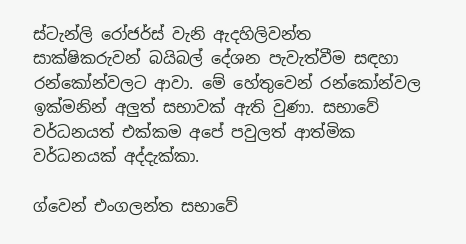ස්ටැන්ලි රෝජර්ස් වැනි ඇදහිලිවන්ත සාක්ෂිකරුවන් බයිබල් දේශන පැවැත්වීම සඳහා රන්කෝන්වලට ආවා. මේ හේතුවෙන් රන්කෝන්වල ඉක්මනින් අලුත් සභාවක් ඇති වුණා. සභාවේ වර්ධනයත් එක්කම අපේ පවුලත් ආත්මික වර්ධනයක් අද්දැක්කා.

ග්වෙන් එංගලන්ත සභාවේ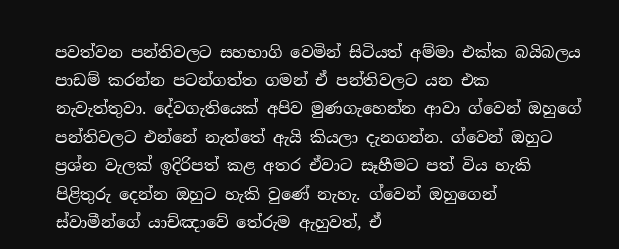පවත්වන පන්තිවලට සහභාගි වෙමින් සිටියත් අම්මා එක්ක බයිබලය පාඩම් කරන්න පටන්ගත්ත ගමන් ඒ පන්තිවලට යන එක නැවැත්තුවා. දේවගැතියෙක් අපිව මුණගැහෙන්න ආවා ග්වෙන් ඔහුගේ පන්තිවලට එන්නේ නැත්තේ ඇයි කියලා දැනගන්න. ග්වෙන් ඔහුට ප්‍රශ්න වැලක් ඉදිරිපත් කළ අතර ඒවාට සෑහීමට පත් විය හැකි පිළිතුරු දෙන්න ඔහුට හැකි වුණේ නැහැ. ග්වෙන් ඔහුගෙන් ස්වාමීන්ගේ යාච්ඤාවේ තේරුම ඇහුවත්, ඒ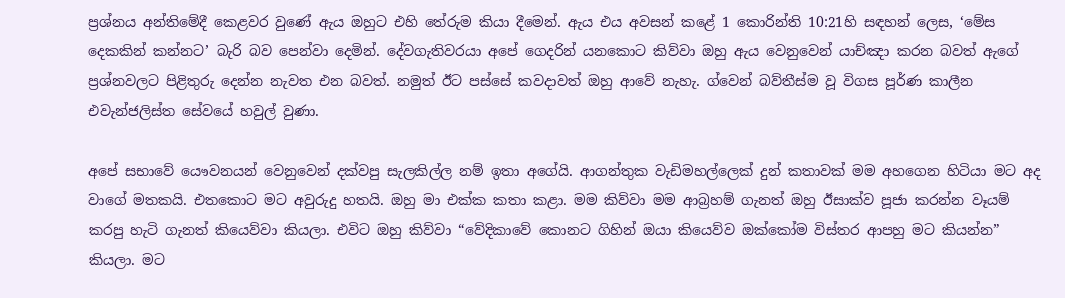ප්‍රශ්නය අන්තිමේදී කෙළවර වුණේ ඇය ඔහුට එහි තේරුම කියා දීමෙන්. ඇය එය අවසන් කළේ 1 කොරින්ති 10:21හි සඳහන් ලෙස, ‘මේස දෙකකින් කන්නට’ බැරි බව පෙන්වා දෙමින්. දේවගැතිවරයා අපේ ගෙදරින් යනකොට කිව්වා ඔහු ඇය වෙනුවෙන් යාච්ඤා කරන බවත් ඇගේ ප්‍රශ්නවලට පිළිතුරු දෙන්න නැවත එන බවත්. නමුත් ඊට පස්සේ කවදාවත් ඔහු ආවේ නැහැ. ග්වෙන් බව්තීස්ම වූ විගස පූර්ණ කාලීන එවැන්ජලිස්ත සේවයේ හවුල් වුණා.

අපේ සභාවේ යෞවනයන් වෙනුවෙන් දක්වපු සැලකිල්ල නම් ඉතා අගේයි. ආගන්තුක වැඩිමහල්ලෙක් දුන් කතාවක් මම අහගෙන හිටියා මට අද වාගේ මතකයි. එතකොට මට අවුරුදු හතයි. ඔහු මා එක්ක කතා කළා. මම කිව්වා මම ආබ්‍රහම් ගැනත් ඔහු ඊසාක්ව පූජා කරන්න වෑයම් කරපු හැටි ගැනත් කියෙව්වා කියලා. එවිට ඔහු කිව්වා “වේදිකාවේ කොනට ගිහින් ඔයා කියෙව්ව ඔක්කෝම විස්තර ආපහු මට කියන්න” කියලා. මට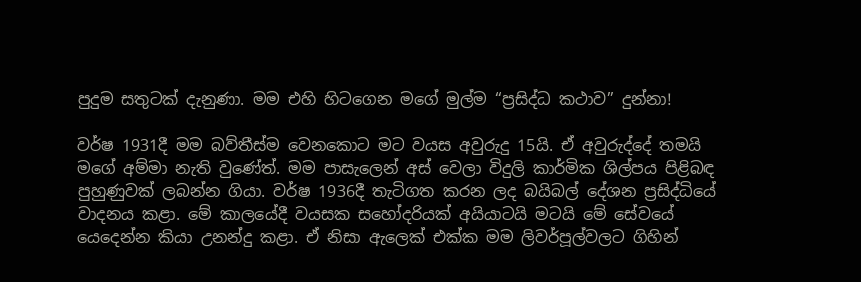පුදුම සතුටක් දැනුණා. මම එහි හිටගෙන මගේ මුල්ම “ප්‍රසිද්ධ කථාව” දුන්නා!

වර්ෂ 1931දී මම බව්තීස්ම වෙනකොට මට වයස අවුරුදු 15යි. ඒ අවුරුද්දේ තමයි මගේ අම්මා නැති වුණේත්. මම පාසැලෙන් අස් වෙලා විදුලි කාර්මික ශිල්පය පිළිබඳ පුහුණුවක් ලබන්න ගියා. වර්ෂ 1936දී තැටිගත කරන ලද බයිබල් දේශන ප්‍රසිද්ධියේ වාදනය කළා. මේ කාලයේදී වයසක සහෝදරියක් අයියාටයි මටයි මේ සේවයේ යෙදෙන්න කියා උනන්දු කළා. ඒ නිසා ඇලෙක් එක්ක මම ලිවර්පූල්වලට ගිහින්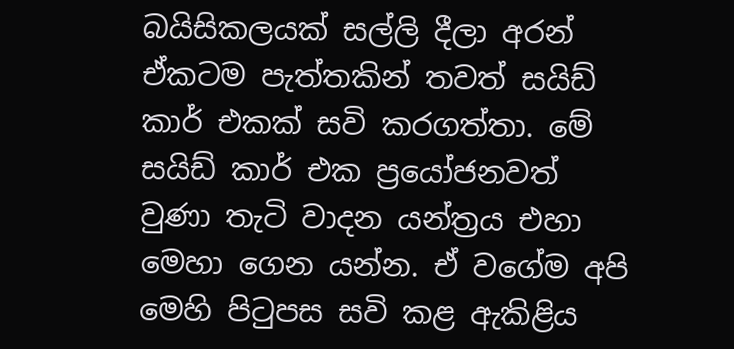බයිසිකලයක් සල්ලි දීලා අරන් ඒකටම පැත්තකින් තවත් සයිඩ් කාර් එකක් සවි කරගත්තා. මේ සයිඩ් කාර් එක ප්‍රයෝජනවත් වුණා තැටි වාදන යන්ත්‍රය එහා මෙහා ගෙන යන්න. ඒ වගේම අපි මෙහි පිටුපස සවි කළ ඇකිළිය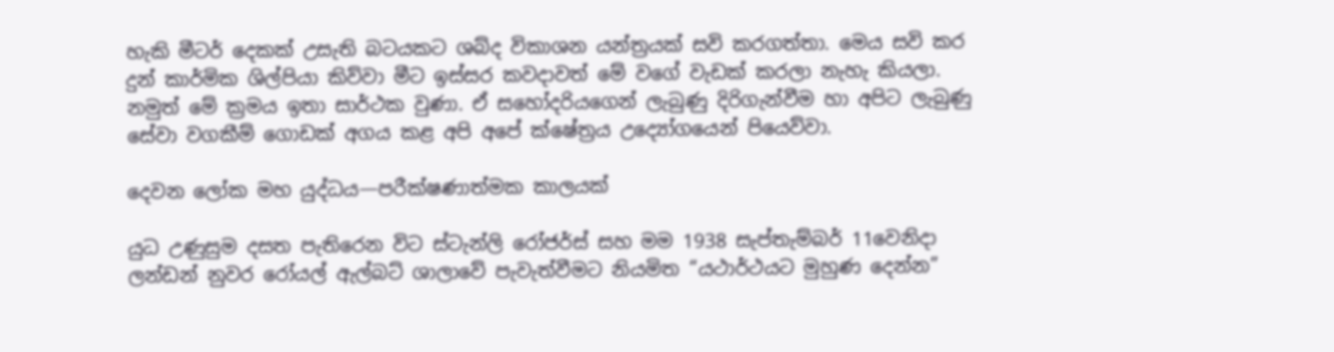හැකි මීටර් දෙකක් උසැති බටයකට ශබ්ද විකාශන යන්ත්‍රයක් සවි කරගත්තා. මෙය සවි කර දුන් කාර්මික ශිල්පියා කිව්වා මීට ඉස්සර කවදාවත් මේ වගේ වැඩක් කරලා නැහැ කියලා. නමුත් මේ ක්‍රමය ඉතා සාර්ථක වුණා. ඒ සහෝදරියගෙන් ලැබුණු දිරිගැන්වීම හා අපිට ලැබුණු සේවා වගකීම් ගොඩක් අගය කළ අපි අපේ ක්ෂේත්‍රය උද්‍යෝගයෙන් පියෙව්වා.

දෙවන ලෝක මහ යුද්ධය—පරීක්ෂණාත්මක කාලයක්

යුධ උණුසුම දසත පැතිරෙන විට ස්ටැන්ලි රෝජර්ස් සහ මම 1938 සැප්තැම්බර් 11වෙනිදා ලන්ඩන් නුවර රෝයල් ඇල්බට් ශාලාවේ පැවැත්වීමට නියමිත “යථාර්ථයට මුහුණ දෙන්න”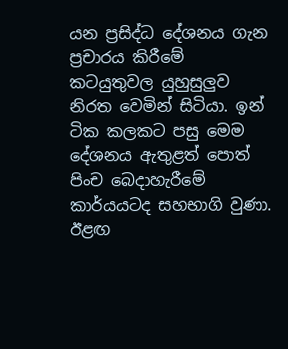යන ප්‍රසිද්ධ දේශනය ගැන ප්‍රචාරය කිරීමේ කටයුතුවල යුහුසුලුව නිරත වෙමින් සිටියා. ඉන් ටික කලකට පසු මෙම දේශනය ඇතුළත් පොත් පිංච බෙදාහැරීමේ කාර්යයටද සහභාගි වුණා. ඊළඟ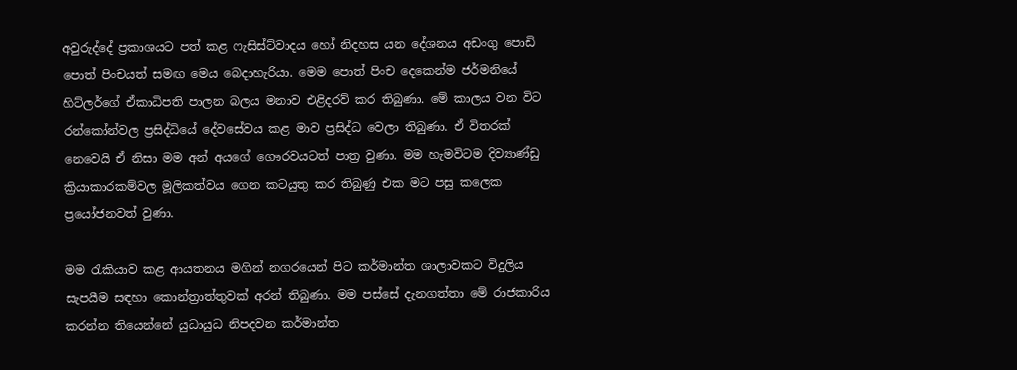අවුරුද්දේ ප්‍රකාශයට පත් කළ ෆැසිස්ට්වාදය හෝ නිදහස යන දේශනය අඩංගු පොඩි පොත් පිංචයත් සමඟ මෙය බෙදාහැරියා. මෙම පොත් පිංච දෙකෙන්ම ජර්මනියේ හිට්ලර්ගේ ඒකාධිපති පාලන බලය මනාව එළිදරව් කර තිබුණා. මේ කාලය වන විට රන්කෝන්වල ප්‍රසිද්ධියේ දේවසේවය කළ මාව ප්‍රසිද්ධ වෙලා තිබුණා. ඒ විතරක් නෙවෙයි ඒ නිසා මම අන් අයගේ ගෞරවයටත් පාත්‍ර වුණා. මම හැමවිටම දිව්‍යාණ්ඩු ක්‍රියාකාරකම්වල මූලිකත්වය ගෙන කටයුතු කර තිබුණු එක මට පසු කලෙක ප්‍රයෝජනවත් වුණා.

මම රැකියාව කළ ආයතනය මගින් නගරයෙන් පිට කර්මාන්ත ශාලාවකට විදුලිය සැපයීම සඳහා කොන්ත්‍රාත්තුවක් අරන් තිබුණා. මම පස්සේ දැනගත්තා මේ රාජකාරිය කරන්න තියෙන්නේ යුධායුධ නිපදවන කර්මාන්ත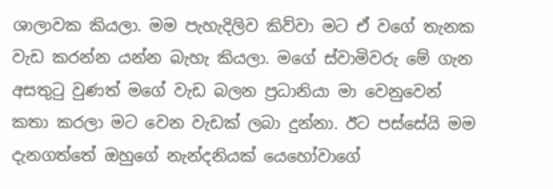ශාලාවක කියලා. මම පැහැදිලිව කිව්වා මට ඒ වගේ තැනක වැඩ කරන්න යන්න බැහැ කියලා. මගේ ස්වාමිවරු මේ ගැන අසතුටු වුණත් මගේ වැඩ බලන ප්‍රධානියා මා වෙනුවෙන් කතා කරලා මට වෙන වැඩක් ලබා දුන්නා. ඊට පස්සේයි මම දැනගත්තේ ඔහුගේ නැන්දනියක් යෙහෝවාගේ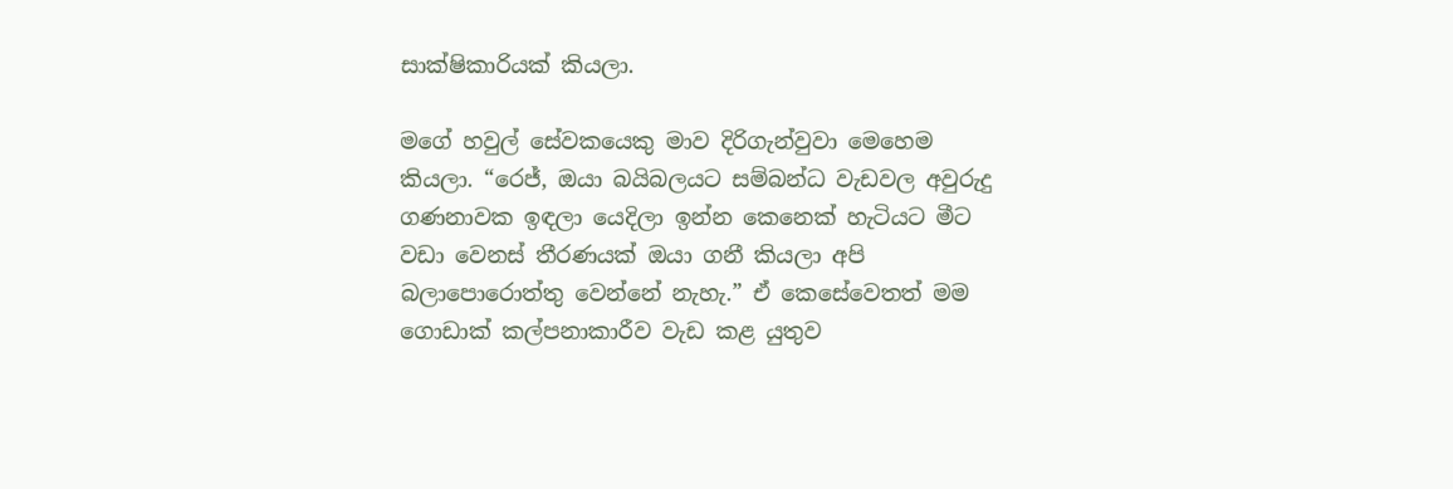සාක්ෂිකාරියක් කියලා.

මගේ හවුල් සේවකයෙකු මාව දිරිගැන්වුවා මෙහෙම කියලා. “රෙජ්, ඔයා බයිබලයට සම්බන්ධ වැඩවල අවුරුදු ගණනාවක ඉඳලා යෙදිලා ඉන්න කෙනෙක් හැටියට මීට වඩා වෙනස් තීරණයක් ඔයා ගනී කියලා අපි බලාපොරොත්තු වෙන්නේ නැහැ.” ඒ කෙසේවෙතත් මම ගොඩාක් කල්පනාකාරීව වැඩ කළ යුතුව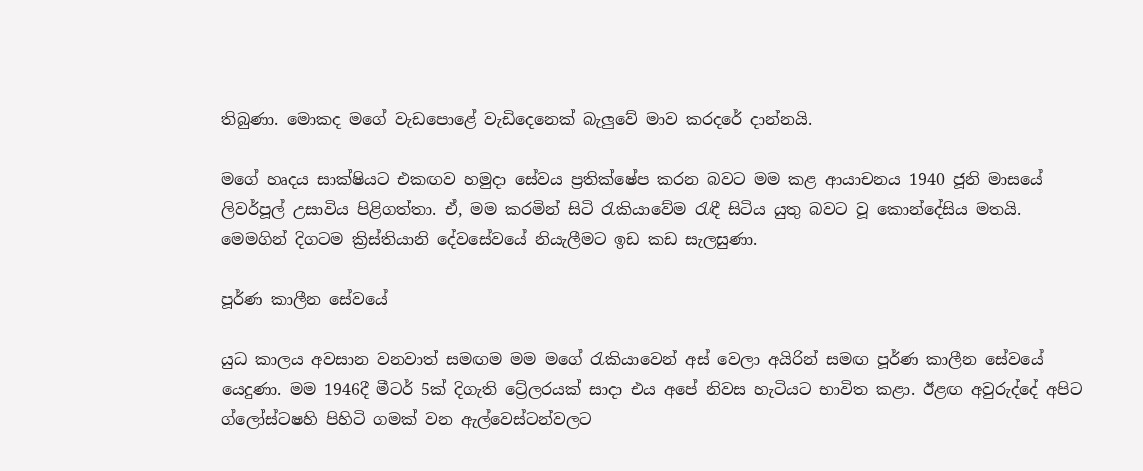තිබුණා. මොකද මගේ වැඩපොළේ වැඩිදෙනෙක් බැලුවේ මාව කරදරේ දාන්නයි.

මගේ හෘදය සාක්ෂියට එකඟව හමුදා සේවය ප්‍රතික්ෂේප කරන බවට මම කළ ආයාචනය 1940 ජූනි මාසයේ ලිවර්පූල් උසාවිය පිළිගත්තා. ඒ, මම කරමින් සිටි රැකියාවේම රැඳී සිටිය යුතු බවට වූ කොන්දේසිය මතයි. මෙමගින් දිගටම ක්‍රිස්තියානි දේවසේවයේ නියැලීමට ඉඩ කඩ සැලසුණා.

පූර්ණ කාලීන සේවයේ

යුධ කාලය අවසාන වනවාත් සමඟම මම මගේ රැකියාවෙන් අස් වෙලා අයිරින් සමඟ පූර්ණ කාලීන සේවයේ යෙදුණා. මම 1946දී මීටර් 5ක් දිගැති ට්‍රේලරයක් සාදා එය අපේ නිවස හැටියට භාවිත කළා. ඊළඟ අවුරුද්දේ අපිට ග්ලෝස්ටෂහි පිහිටි ගමක් වන ඇල්වෙස්ටන්වලට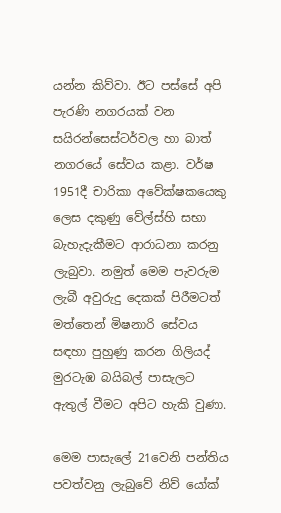යන්න කිව්වා. ඊට පස්සේ අපි පැරණි නගරයක් වන සයිරන්සෙස්ටර්වල හා බාත් නගරයේ සේවය කළා. වර්ෂ 1951දී චාරිකා අවේක්ෂකයෙකු ලෙස දකුණු වේල්ස්හි සභා බැහැදැකීමට ආරාධනා කරනු ලැබුවා. නමුත් මෙම පැවරුම ලැබී අවුරුදු දෙකක් පිරීමටත් මත්තෙන් මිෂනාරි සේවය සඳහා පුහුණු කරන ගිලියද් මුරටැඹ බයිබල් පාසැලට ඇතුල් වීමට අපිට හැකි වුණා.

මෙම පාසැලේ 21වෙනි පන්තිය පවත්වනු ලැබුවේ නිව් යෝක්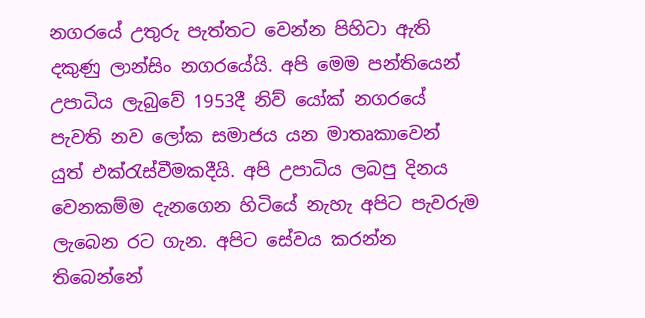නගරයේ උතුරු පැත්තට වෙන්න පිහිටා ඇති දකුණු ලාන්සිං නගරයේයි. අපි මෙම පන්තියෙන් උපාධිය ලැබුවේ 1953දී නිව් යෝක් නගරයේ පැවති නව ලෝක සමාජය යන මාතෘකාවෙන් යුත් එක්රැස්වීමකදීයි. අපි උපාධිය ලබපු දිනය වෙනකම්ම දැනගෙන හිටියේ නැහැ අපිට පැවරුම ලැබෙන රට ගැන. අපිට සේවය කරන්න තිබෙන්නේ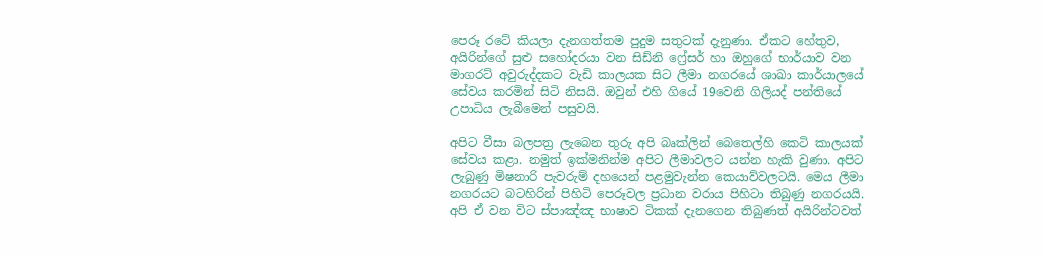පෙරූ රටේ කියලා දැනගත්තම පුදුම සතුටක් දැනුණා. ඒකට හේතුව, අයිරින්ගේ සුළු සහෝදරයා වන සිඩ්නි ෆ්‍රේසර් හා ඔහුගේ භාර්යාව වන මාගරට් අවුරුද්දකට වැඩි කාලයක සිට ලීමා නගරයේ ශාඛා කාර්යාලයේ සේවය කරමින් සිටි නිසයි. ඔවුන් එහි ගියේ 19වෙනි ගිලියද් පන්තියේ උපාධිය ලැබීමෙන් පසුවයි.

අපිට වීසා බලපත්‍ර ලැබෙන තුරු අපි බෘක්ලින් බෙතෙල්හි කෙටි කාලයක් සේවය කළා. නමුත් ඉක්මනින්ම අපිට ලීමාවලට යන්න හැකි වුණා. අපිට ලැබුණු මිෂනාරි පැවරුම් දහයෙන් පළමුවැන්න කෙයාව්වලටයි. මෙය ලීමා නගරයට බටහිරින් පිහිටි පෙරූවල ප්‍රධාන වරාය පිහිටා තිබුණු නගරයයි. අපි ඒ වන විට ස්පාඤ්ඤ භාෂාව ටිකක් දැනගෙන තිබුණත් අයිරින්ටවත්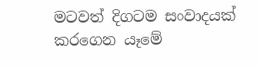මටවත් දිගටම සංවාදයක් කරගෙන යෑමේ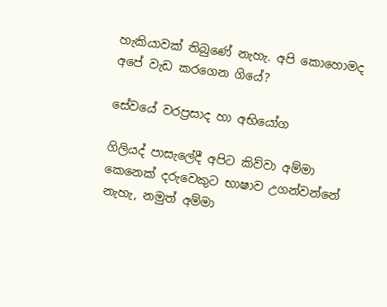හැකියාවක් තිබුණේ නැහැ. අපි කොහොමද අපේ වැඩ කරගෙන ගියේ?

සේවයේ වරප්‍රසාද හා අභියෝග

ගිලියද් පාසැලේදී අපිට කිව්වා අම්මා කෙනෙක් දරුවෙකුට භාෂාව උගන්වන්නේ නැහැ, නමුත් අම්මා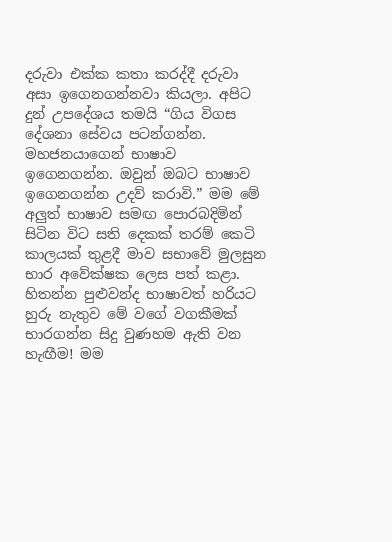දරුවා එක්ක කතා කරද්දී දරුවා අසා ඉගෙනගන්නවා කියලා. අපිට දුන් උපදේශය තමයි “ගිය විගස දේශනා සේවය පටන්ගන්න. මහජනයාගෙන් භාෂාව ඉගෙනගන්න. ඔවුන් ඔබට භාෂාව ඉගෙනගන්න උදව් කරාවි.” මම මේ අලුත් භාෂාව සමඟ පොරබදිමින් සිටින විට සති දෙකක් තරම් කෙටි කාලයක් තුළදී මාව සභාවේ මුලසුන භාර අවේක්ෂක ලෙස පත් කළා. හිතන්න පුළුවන්ද භාෂාවත් හරියට හුරු නැතුව මේ වගේ වගකීමක් භාරගන්න සිදු වුණහම ඇති වන හැඟීම! මම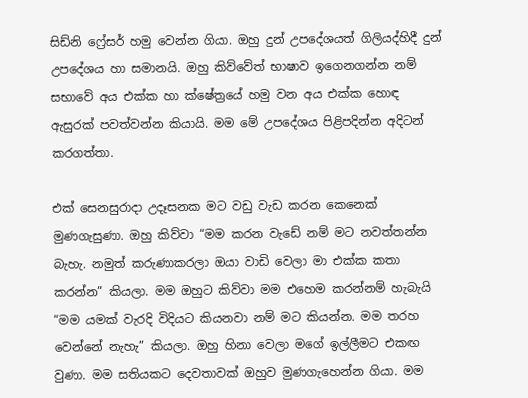සිඩ්නි ෆ්‍රේසර් හමු වෙන්න ගියා. ඔහු දුන් උපදේශයත් ගිලියද්හිදී දුන් උපදේශය හා සමානයි. ඔහු කිව්වේත් භාෂාව ඉගෙනගන්න නම් සභාවේ අය එක්ක හා ක්ෂේත්‍රයේ හමු වන අය එක්ක හොඳ ඇසුරක් පවත්වන්න කියායි. මම මේ උපදේශය පිළිපදින්න අදිටන් කරගත්තා.

එක් සෙනසුරාදා උදෑසනක මට වඩු වැඩ කරන කෙනෙක් මුණගැසුණා. ඔහු කිව්වා “මම කරන වැඩේ නම් මට නවත්තන්න බැහැ. නමුත් කරුණාකරලා ඔයා වාඩි වෙලා මා එක්ක කතා කරන්න” කියලා. මම ඔහුට කිව්වා මම එහෙම කරන්නම් හැබැයි “මම යමක් වැරදි විදියට කියනවා නම් මට කියන්න. මම තරහ වෙන්නේ නැහැ” කියලා. ඔහු හිනා වෙලා මගේ ඉල්ලීමට එකඟ වුණා. මම සතියකට දෙවතාවක් ඔහුව මුණගැහෙන්න ගියා. මම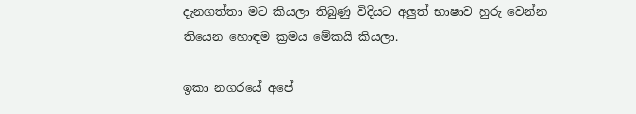දැනගත්තා මට කියලා තිබුණු විදියට අලුත් භාෂාව හුරු වෙන්න තියෙන හොඳම ක්‍රමය මේකයි කියලා.

ඉකා නගරයේ අපේ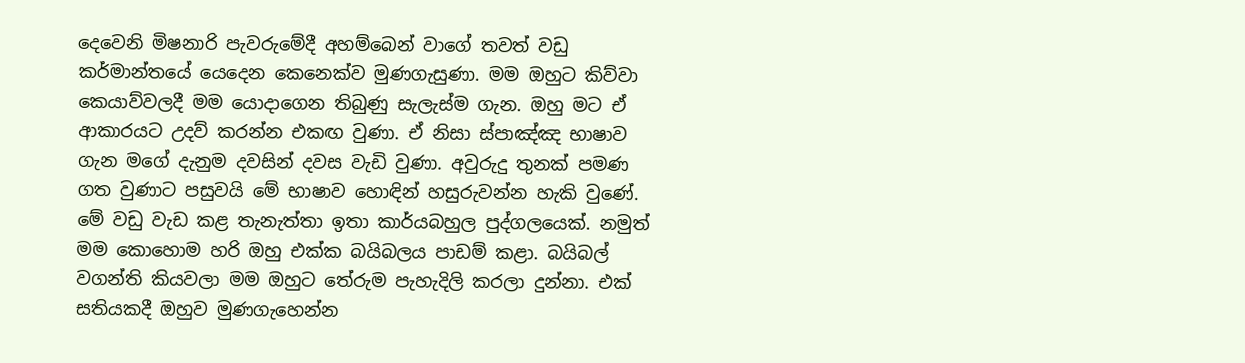දෙවෙනි මිෂනාරි පැවරුමේදී අහම්බෙන් වාගේ තවත් වඩු කර්මාන්තයේ යෙදෙන කෙනෙක්ව මුණගැසුණා. මම ඔහුට කිව්වා කෙයාව්වලදී මම යොදාගෙන තිබුණු සැලැස්ම ගැන. ඔහු මට ඒ ආකාරයට උදව් කරන්න එකඟ වුණා. ඒ නිසා ස්පාඤ්ඤ භාෂාව ගැන මගේ දැනුම දවසින් දවස වැඩි වුණා. අවුරුදු තුනක් පමණ ගත වුණාට පසුවයි මේ භාෂාව හොඳින් හසුරුවන්න හැකි වුණේ. මේ වඩු වැඩ කළ තැනැත්තා ඉතා කාර්යබහුල පුද්ගලයෙක්. නමුත් මම කොහොම හරි ඔහු එක්ක බයිබලය පාඩම් කළා. බයිබල් වගන්ති කියවලා මම ඔහුට තේරුම පැහැදිලි කරලා දුන්නා. එක් සතියකදී ඔහුව මුණගැහෙන්න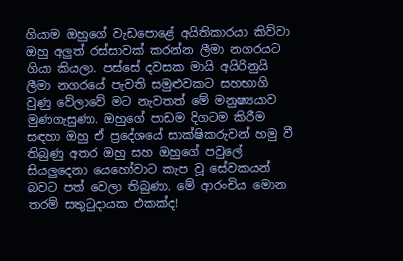ගියාම ඔහුගේ වැඩපොළේ අයිතිකාරයා කිව්වා ඔහු අලුත් රස්සාවක් කරන්න ලීමා නගරයට ගියා කියලා. පස්සේ දවසක මායි අයිරිනුයි ලීමා නගරයේ පැවති සමුළුවකට සහභාගි වුණු වේලාවේ මට නැවතත් මේ මනුෂ්‍යයාව මුණගැසුණා. ඔහුගේ පාඩම දිගටම කිරීම සඳහා ඔහු ඒ ප්‍රදේශයේ සාක්ෂිකරුවන් හමු වී තිබුණු අතර ඔහු සහ ඔහුගේ පවුලේ සියලුදෙනා යෙහෝවාට කැප වූ සේවකයන් බවට පත් වෙලා තිබුණා. මේ ආරංචිය මොන තරම් සතුටුදායක එකක්ද!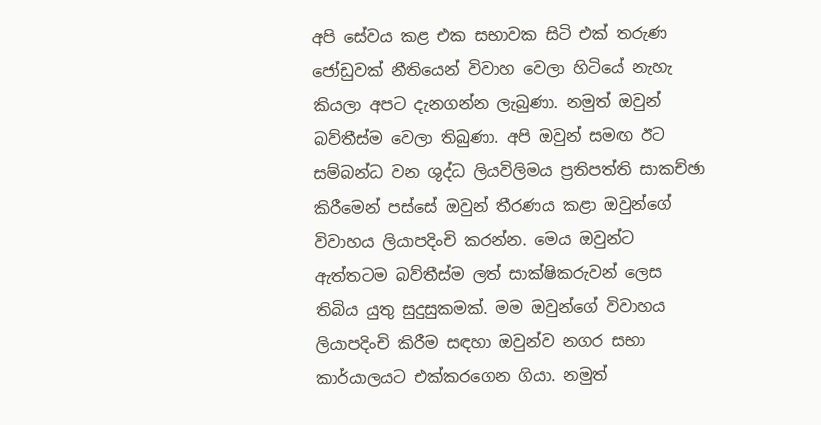අපි සේවය කළ එක සභාවක සිටි එක් තරුණ ජෝඩුවක් නීතියෙන් විවාහ වෙලා හිටියේ නැහැ කියලා අපට දැනගන්න ලැබුණා. නමුත් ඔවුන් බව්තීස්ම වෙලා තිබුණා. අපි ඔවුන් සමඟ ඊට සම්බන්ධ වන ශුද්ධ ලියවිලිමය ප්‍රතිපත්ති සාකච්ඡා කිරීමෙන් පස්සේ ඔවුන් තීරණය කළා ඔවුන්ගේ විවාහය ලියාපදිංචි කරන්න. මෙය ඔවුන්ට ඇත්තටම බව්තීස්ම ලත් සාක්ෂිකරුවන් ලෙස තිබිය යුතු සුදුසුකමක්. මම ඔවුන්ගේ විවාහය ලියාපදිංචි කිරීම සඳහා ඔවුන්ව නගර සභා කාර්යාලයට එක්කරගෙන ගියා. නමුත්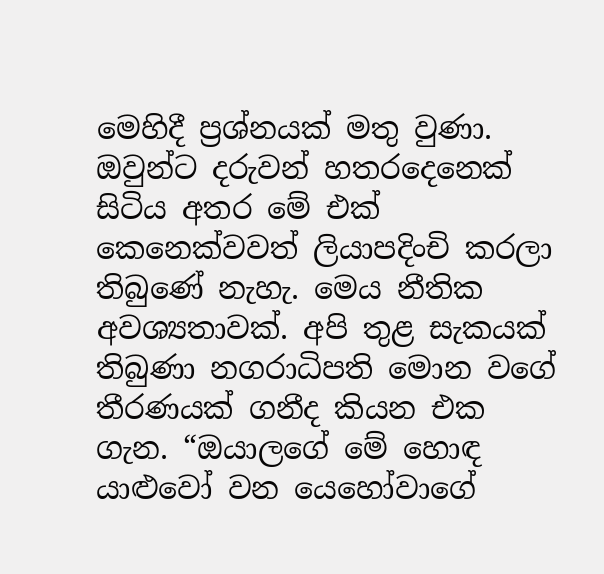මෙහිදී ප්‍රශ්නයක් මතු වුණා. ඔවුන්ට දරුවන් හතරදෙනෙක් සිටිය අතර මේ එක් කෙනෙක්වවත් ලියාපදිංචි කරලා තිබුණේ නැහැ. මෙය නීතික අවශ්‍යතාවක්. අපි තුළ සැකයක් තිබුණා නගරාධිපති මොන වගේ තීරණයක් ගනීද කියන එක ගැන. “ඔයාලගේ මේ හොඳ යාළුවෝ වන යෙහෝවාගේ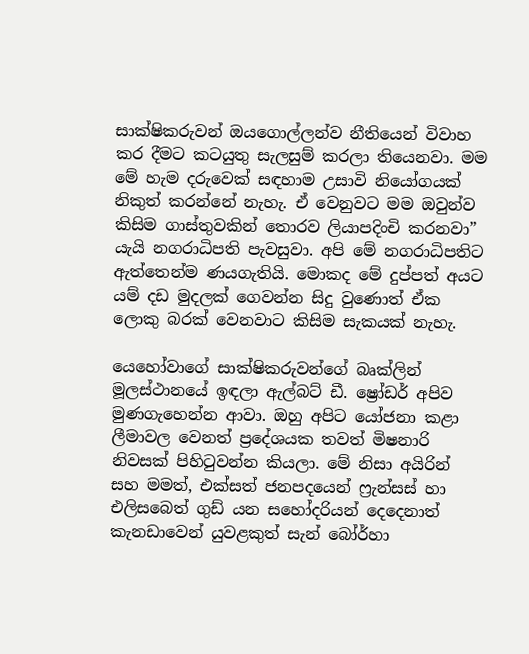සාක්ෂිකරුවන් ඔයගොල්ලන්ව නීතියෙන් විවාහ කර දීමට කටයුතු සැලසුම් කරලා තියෙනවා. මම මේ හැම දරුවෙක් සඳහාම උසාවි නියෝගයක් නිකුත් කරන්නේ නැහැ. ඒ වෙනුවට මම ඔවුන්ව කිසිම ගාස්තුවකින් තොරව ලියාපදිංචි කරනවා” යැයි නගරාධිපති පැවසුවා. අපි මේ නගරාධිපතිට ඇත්තෙන්ම ණයගැතියි. මොකද මේ දුප්පත් අයට යම් දඩ මුදලක් ගෙවන්න සිදු වුණොත් ඒක ලොකු බරක් වෙනවාට කිසිම සැකයක් නැහැ.

යෙහෝවාගේ සාක්ෂිකරුවන්ගේ බෘක්ලින් මූලස්ථානයේ ඉඳලා ඇල්බට් ඩී. ෂ්‍රෝඩර් අපිව මුණගැහෙන්න ආවා. ඔහු අපිට යෝජනා කළා ලීමාවල වෙනත් ප්‍රදේශයක තවත් මිෂනාරි නිවසක් පිහිටුවන්න කියලා. මේ නිසා අයිරින් සහ මමත්, එක්සත් ජනපදයෙන් ෆ්‍රැන්සස් හා එලිසබෙත් ගුඩ් යන සහෝදරියන් දෙදෙනාත් කැනඩාවෙන් යුවළකුත් සැන් බෝර්හා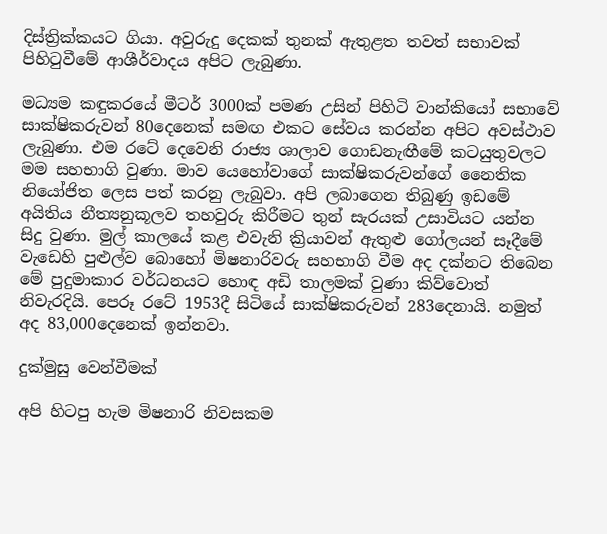දිස්ත්‍රික්කයට ගියා. අවුරුදු දෙකක් තුනක් ඇතුළත තවත් සභාවක් පිහිටුවීමේ ආශීර්වාදය අපිට ලැබුණා.

මධ්‍යම කඳුකරයේ මීටර් 3000ක් පමණ උසින් පිහිටි වාන්කියෝ සභාවේ සාක්ෂිකරුවන් 80දෙනෙක් සමඟ එකට සේවය කරන්න අපිට අවස්ථාව ලැබුණා. එම රටේ දෙවෙනි රාජ්‍ය ශාලාව ගොඩනැඟීමේ කටයුතුවලට මම සහභාගි වුණා. මාව යෙහෝවාගේ සාක්ෂිකරුවන්ගේ නෛතික නියෝජිත ලෙස පත් කරනු ලැබුවා. අපි ලබාගෙන තිබුණු ඉඩමේ අයිතිය නීත්‍යනුකූලව තහවුරු කිරීමට තුන් සැරයක් උසාවියට යන්න සිදු වුණා. මුල් කාලයේ කළ එවැනි ක්‍රියාවන් ඇතුළු ගෝලයන් සෑදීමේ වැඩෙහි පුළුල්ව බොහෝ මිෂනාරිවරු සහභාගි වීම අද දක්නට තිබෙන මේ පුදුමාකාර වර්ධනයට හොඳ අඩි තාලමක් වුණා කිව්වොත් නිවැරදියි. පෙරූ රටේ 1953දී සිටියේ සාක්ෂිකරුවන් 283දෙනායි. නමුත් අද 83,000දෙනෙක් ඉන්නවා.

දුක්මුසු වෙන්වීමක්

අපි හිටපු හැම මිෂනාරි නිවසකම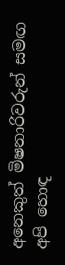අනෙකුත් මිෂනාරිවරුන් සමඟ අපි හොඳ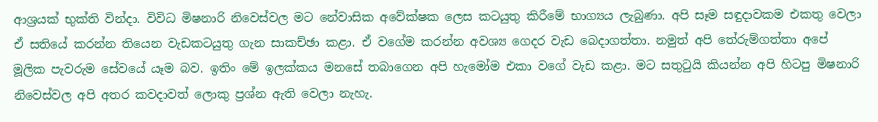ආශ්‍රයක් භුක්ති වින්දා. විවිධ මිෂනාරි නිවෙස්වල මට නේවාසික අවේක්ෂක ලෙස කටයුතු කිරීමේ භාග්‍යය ලැබුණා. අපි සෑම සඳුදාවකම එකතු වෙලා ඒ සතියේ කරන්න තියෙන වැඩකටයුතු ගැන සාකච්ඡා කළා. ඒ වගේම කරන්න අවශ්‍ය ගෙදර වැඩ බෙදාගත්තා. නමුත් අපි තේරුම්ගත්තා අපේ මූලික පැවරුම සේවයේ යෑම බව. ඉතිං මේ ඉලක්කය මනසේ තබාගෙන අපි හැමෝම එකා වගේ වැඩ කළා. මට සතුටුයි කියන්න අපි හිටපු මිෂනාරි නිවෙස්වල අපි අතර කවදාවත් ලොකු ප්‍රශ්න ඇති වෙලා නැහැ.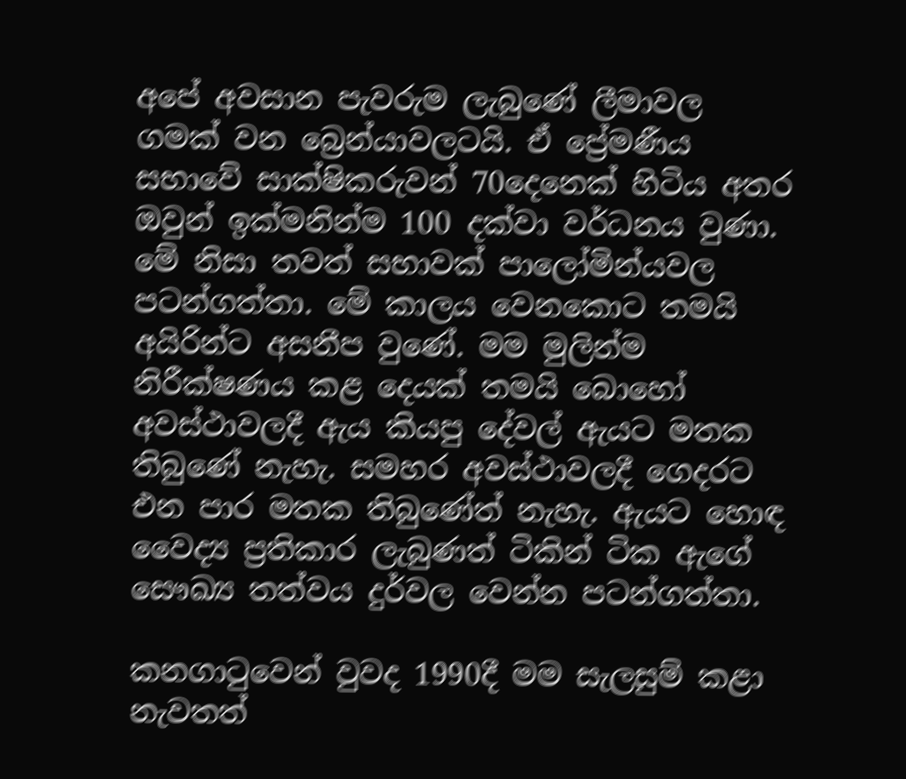අපේ අවසාන පැවරුම ලැබුණේ ලීමාවල ගමක් වන බ්‍රෙන්යාවලටයි. ඒ ප්‍රේමණීය සභාවේ සාක්ෂිකරුවන් 70දෙනෙක් හිටිය අතර ඔවුන් ඉක්මනින්ම 100 දක්වා වර්ධනය වුණා. මේ නිසා තවත් සභාවක් පාලෝමින්යවල පටන්ගත්තා. මේ කාලය වෙනකොට තමයි අයිරින්ට අසනීප වුණේ. මම මුලින්ම නිරීක්ෂණය කළ දෙයක් තමයි බොහෝ අවස්ථාවලදී ඇය කියපු දේවල් ඇයට මතක තිබුණේ නැහැ. සමහර අවස්ථාවලදී ගෙදරට එන පාර මතක තිබුණේත් නැහැ. ඇයට හොඳ වෛද්‍ය ප්‍රතිකාර ලැබුණත් ටිකින් ටික ඇගේ සෞඛ්‍ය තත්වය දුර්වල වෙන්න පටන්ගත්තා.

කනගාටුවෙන් වුවද 1990දී මම සැලසුම් කළා නැවතත්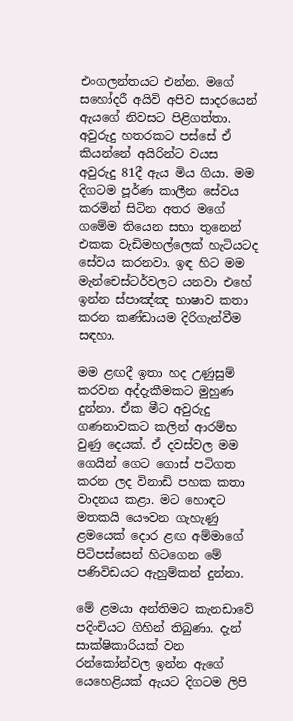එංගලන්තයට එන්න. මගේ සහෝදරී අයිවි අපිව සාදරයෙන් ඇයගේ නිවසට පිළිගත්තා. අවුරුදු හතරකට පස්සේ ඒ කියන්නේ අයිරින්ට වයස අවුරුදු 81දී ඇය මිය ගියා. මම දිගටම පූර්ණ කාලීන සේවය කරමින් සිටින අතර මගේ ගමේම තියෙන සභා තුනෙන් එකක වැඩිමහල්ලෙක් හැටියටද සේවය කරනවා. ඉඳ හිට මම මැන්චෙස්ටර්වලට යනවා එහේ ඉන්න ස්පාඤ්ඤ භාෂාව කතා කරන කණ්ඩායම දිරිගැන්වීම සඳහා.

මම ළඟදී ඉතා හද උණුසුම් කරවන අද්දැකීමකට මුහුණ දුන්නා. ඒක මීට අවුරුදු ගණනාවකට කලින් ආරම්භ වුණු දෙයක්. ඒ දවස්වල මම ගෙයින් ගෙට ගොස් පටිගත කරන ලද විනාඩි පහක කතා වාදනය කළා. මට හොඳට මතකයි යෞවන ගැහැණු ළමයෙක් දොර ළඟ අම්මාගේ පිටිපස්සෙන් හිටගෙන මේ පණිවිඩයට ඇහුම්කන් දුන්නා.

මේ ළමයා අන්තිමට කැනඩාවේ පදිංචියට ගිහින් තිබුණා. දැන් සාක්ෂිකාරියක් වන රන්කෝන්වල ඉන්න ඇගේ යෙහෙළියක් ඇයට දිගටම ලිපි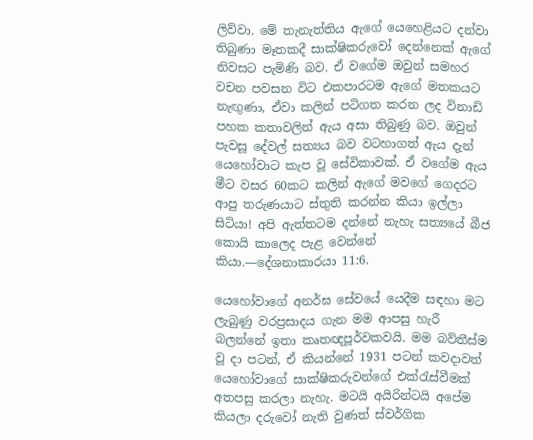ලිව්වා. මේ තැනැත්තිය ඇගේ යෙහෙළියට දන්වා තිබුණා මෑතකදී සාක්ෂිකරුවෝ දෙන්නෙක් ඇගේ නිවසට පැමිණි බව. ඒ වගේම ඔවුන් සමහර වචන පවසන විට එකපාරටම ඇගේ මතකයට නැඟුණා, ඒවා කලින් පටිගත කරන ලද විනාඩි පහක කතාවලින් ඇය අසා තිබුණු බව. ඔවුන් පැවසූ දේවල් සත්‍යය බව වටහාගත් ඇය දැන් යෙහෝවාට කැප වූ සේවිකාවක්. ඒ වගේම ඇය මීට වසර 60කට කලින් ඇගේ මවගේ ගෙදරට ආපු තරුණයාට ස්තුති කරන්න කියා ඉල්ලා සිටියා! අපි ඇත්තටම දන්නේ නැහැ සත්‍යයේ බීජ කොයි කාලෙද පැළ වෙන්නේ කියා.—දේශනාකාරයා 11:6.

යෙහෝවාගේ අනර්ඝ සේවයේ යෙදීම සඳහා මට ලැබුණු වරප්‍රසාදය ගැන මම ආපසු හැරී බලන්නේ ඉතා කෘතඥපූර්වකවයි. මම බව්තීස්ම වූ දා පටන්, ඒ කියන්නේ 1931 පටන් කවදාවත් යෙහෝවාගේ සාක්ෂිකරුවන්ගේ එක්රැස්වීමක් අතපසු කරලා නැහැ. මටයි අයිරින්ටයි අපේම කියලා දරුවෝ නැති වුණත් ස්වර්ගික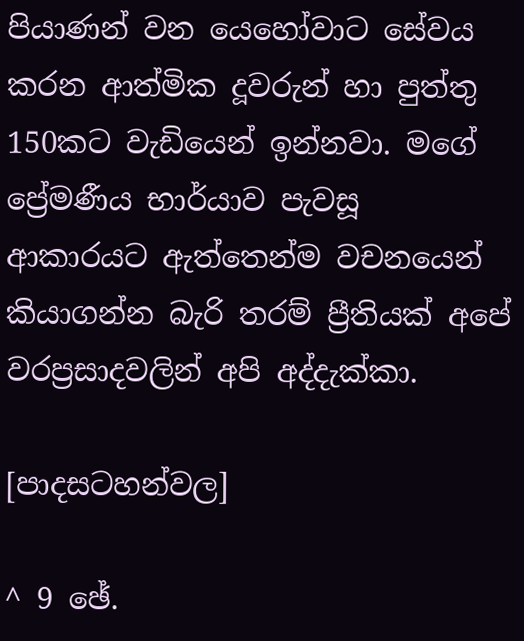පියාණන් වන යෙහෝවාට සේවය කරන ආත්මික දූවරුන් හා පුත්තු 150කට වැඩියෙන් ඉන්නවා. මගේ ප්‍රේමණීය භාර්යාව පැවසූ ආකාරයට ඇත්තෙන්ම වචනයෙන් කියාගන්න බැරි තරම් ප්‍රීතියක් අපේ වරප්‍රසාදවලින් අපි අද්දැක්කා.

[පාදසටහන්වල]

^ 9 ඡේ.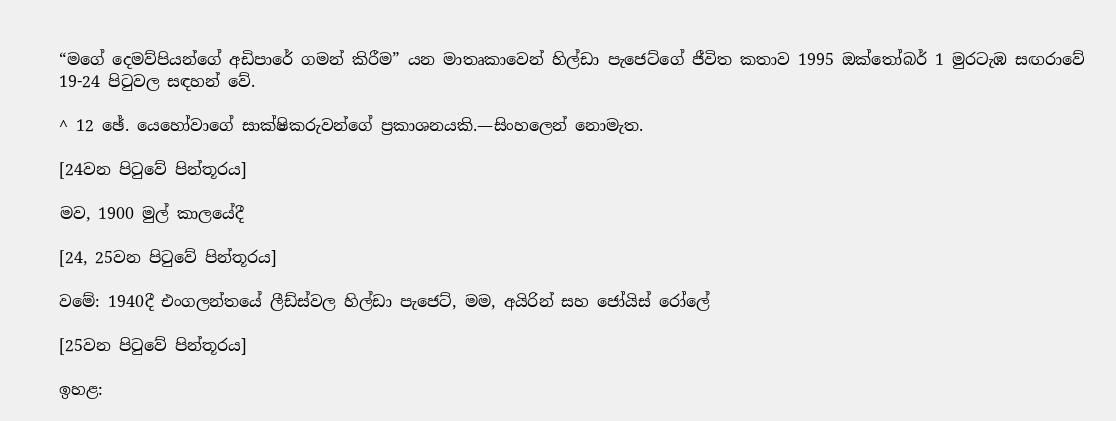“මගේ දෙමව්පියන්ගේ අඩිපාරේ ගමන් කිරීම” යන මාතෘකාවෙන් හිල්ඩා පැජෙට්ගේ ජීවිත කතාව 1995 ඔක්තෝබර් 1 මුරටැඹ සඟරාවේ 19-24 පිටුවල සඳහන් වේ.

^ 12 ඡේ. යෙහෝවාගේ සාක්ෂිකරුවන්ගේ ප්‍රකාශනයකි.—සිංහලෙන් නොමැත.

[24වන පිටුවේ පින්තූරය]

මව, 1900 මුල් කාලයේදී

[24, 25වන පිටුවේ පින්තූරය]

වමේ: 1940දී එංගලන්තයේ ලීඩ්ස්වල හිල්ඩා පැජෙට්, මම, අයිරින් සහ ජෝයිස් රෝලේ

[25වන පිටුවේ පින්තූරය]

ඉහළ: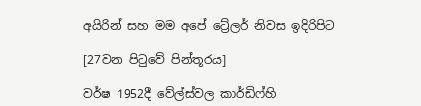අයිරින් සහ මම අපේ ට්‍රේලර් නිවස ඉදිරිපිට

[27වන පිටුවේ පින්තූරය]

වර්ෂ 1952දී වේල්ස්වල කාර්ඩිෆ්හි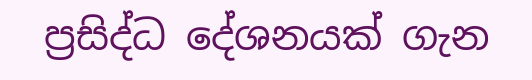ප්‍රසිද්ධ දේශනයක් ගැන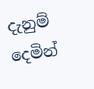දැනුම් දෙමින්